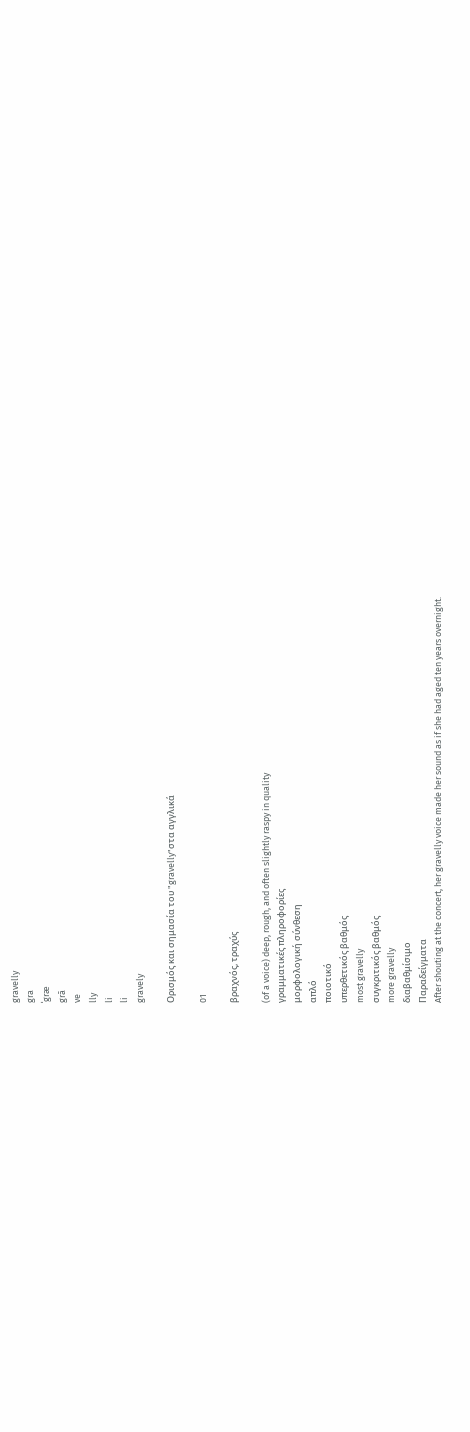gravelly
gra
ˈgræ
grā
ve
lly
li
li
gravely

Ορισμός και σημασία του "gravelly"στα αγγλικά

01

βραχνός, τραχύς

(of a voice) deep, rough, and often slightly raspy in quality
γραμματικές πληροφορίες
μορφολογική σύνθεση
απλό
ποιοτικό
υπερθετικός βαθμός
most gravelly
συγκριτικός βαθμός
more gravelly
διαβαθμίσιμο
Παραδείγματα
After shouting at the concert, her gravelly voice made her sound as if she had aged ten years overnight.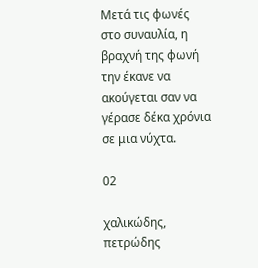Μετά τις φωνές στο συναυλία, η βραχνή της φωνή την έκανε να ακούγεται σαν να γέρασε δέκα χρόνια σε μια νύχτα.

02

χαλικώδης, πετρώδης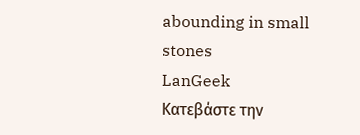abounding in small stones
LanGeek
Κατεβάστε την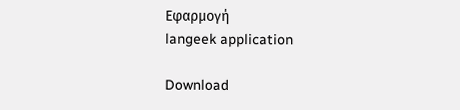Εφαρμογή
langeek application

Download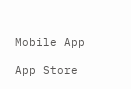Mobile App

App Store